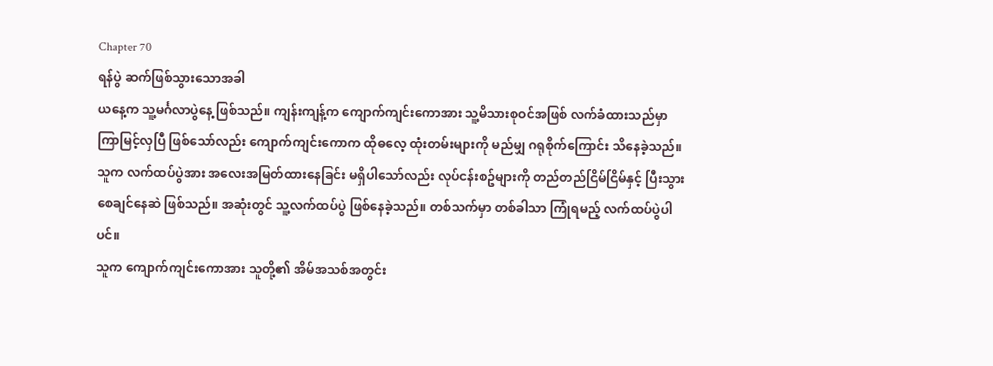Chapter 70
ရန်ပွဲ ဆက်ဖြစ်သွားသောအခါ
ယနေ့က သူ့မင်္ဂလာပွဲနေ့ ဖြစ်သည်။ ကျန်းကျန့်က ကျောက်ကျင်းကောအား သူ့မိသားစုဝင်အဖြစ် လက်ခံထားသည်မှာ ကြာမြင့်လှပြီ ဖြစ်သော်လည်း ကျောက်ကျင်းကောက ထိုဓလေ့ ထုံးတမ်းများကို မည်မျှ ဂရုစိုက်ကြောင်း သိနေခဲ့သည်။ သူက လက်ထပ်ပွဲအား အလေးအမြတ်ထားနေခြင်း မရှိပါသော်လည်း လုပ်ငန်းစဥ်များကို တည်တည်ငြိမ်ငြိမ်နှင့် ပြီးသွားစေချင်နေဆဲ ဖြစ်သည်။ အဆုံးတွင် သူ့လက်ထပ်ပွဲ ဖြစ်နေခဲ့သည်။ တစ်သက်မှာ တစ်ခါသာ ကြုံရမည့် လက်ထပ်ပွဲပါပင်။
သူက ကျောက်ကျင်းကောအား သူတို့၏ အိမ်အသစ်အတွင်း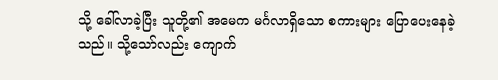သို့ ခေါ်လာခဲ့ပြီး သူတို့၏ အမေက မင်္ဂလာရှိသော စကားများ ပြောပေးနေခဲ့သည်။ သို့သော်လည်း ကျောက်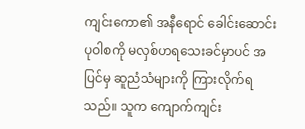ကျင်းကော၏ အနီရောင် ခေါင်းဆောင်းပုဝါစကို မလှစ်ဟရသေးခင်မှာပင် အပြင်မှ ဆူညံသံများကို ကြားလိုက်ရသည်။ သူက ကျောက်ကျင်း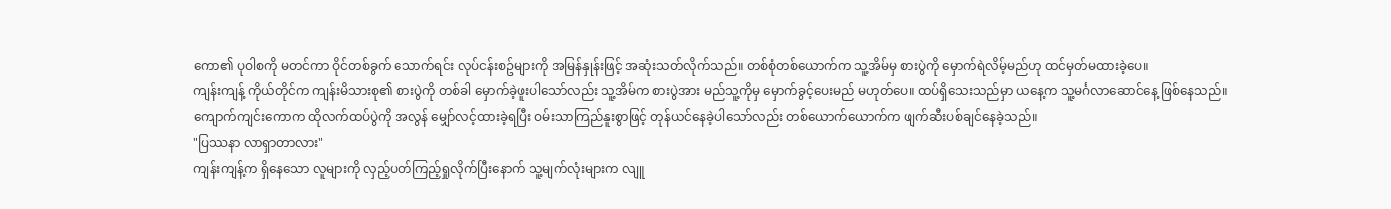ကော၏ ပုဝါစကို မတင်ကာ ဝိုင်တစ်ခွက် သောက်ရင်း လုပ်ငန်းစဥ်များကို အမြန်နှုန်းဖြင့် အဆုံးသတ်လိုက်သည်။ တစ်စုံတစ်ယောက်က သူ့အိမ်မှ စားပွဲကို မှောက်ရဲလိမ့်မည်ဟု ထင်မှတ်မထားခဲ့ပေ။
ကျန်းကျန့် ကိုယ်တိုင်က ကျန်းမိသားစု၏ စားပွဲကို တစ်ခါ မှောက်ခဲ့ဖူးပါသော်လည်း သူ့အိမ်က စားပွဲအား မည်သူ့ကိုမှ မှောက်ခွင့်ပေးမည် မဟုတ်ပေ။ ထပ်ရှိသေးသည်မှာ ယနေ့က သူ့မင်္ဂလာဆောင်နေ့ ဖြစ်နေသည်။
ကျောက်ကျင်းကောက ထိုလက်ထပ်ပွဲကို အလွန် မျှော်လင့်ထားခဲ့ရပြီး ဝမ်းသာကြည်နူးစွာဖြင့် တုန်ယင်နေခဲ့ပါသော်လည်း တစ်ယောက်ယောက်က ဖျက်ဆီးပစ်ချင်နေခဲ့သည်။
"ပြဿနာ လာရှာတာလား"
ကျန်းကျန့်က ရှိနေသော လူများကို လှည့်ပတ်ကြည့်ရှုလိုက်ပြီးနောက် သူ့မျက်လုံးများက လျူ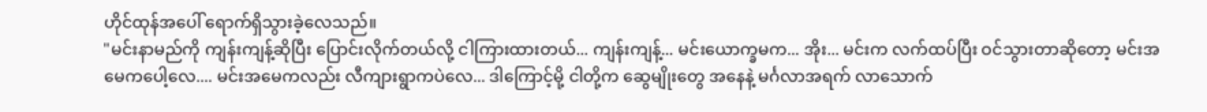ဟိုင်ထုန်အပေါ် ရောက်ရှိသွားခဲ့လေသည်။
"မင်းနာမည်ကို ကျန်းကျန့်ဆိုပြီး ပြောင်းလိုက်တယ်လို့ ငါကြားထားတယ်... ကျန်းကျန့်... မင်းယောက္ခမက... အိုး... မင်းက လက်ထပ်ပြီး ဝင်သွားတာဆိုတော့ မင်းအမေကပေါ့လေ.... မင်းအမေကလည်း လီကျားရွာကပဲလေ... ဒါကြောင့်မို့ ငါတို့က ဆွေမျိုးတွေ အနေနဲ့ မင်္ဂလာအရက် လာသောက်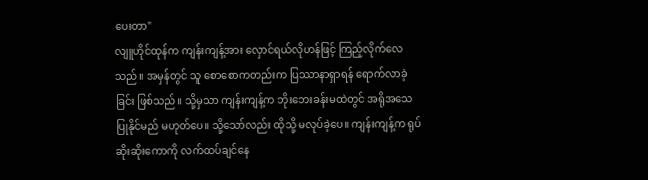ပေးတာ"
လျူဟိုင်ထုန်က ကျန်းကျန့်အား လှောင်ရယ်လိုဟန်ဖြင့် ကြည့်လိုက်လေသည်။ အမှန်တွင် သူ စောစောကတည်းက ပြဿာနာရှာရန် ရောက်လာခဲ့ခြင်း ဖြစ်သည်။ သို့မှသာ ကျန်းကျန့်က ဘိုးဘေးခန်းမထဲတွင် အရိုအသေ ပြုနိုင်မည် မဟုတ်ပေ။ သို့သော်လည်း ထိုသို့ မလုပ်ခဲ့ပေ။ ကျန်းကျန့်က ရုပ်ဆိုးဆိုးကောကို လက်ထပ်ချင်နေ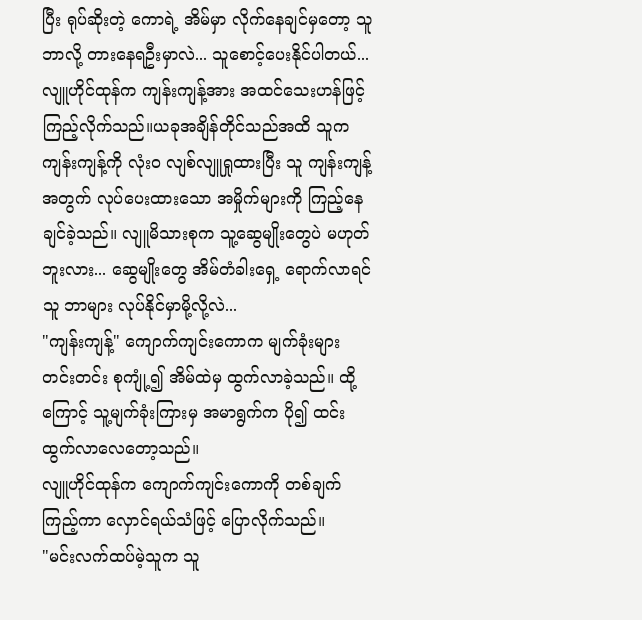ပြီး ရုပ်ဆိုးတဲ့ ကောရဲ့ အိမ်မှာ လိုက်နေချင်မှတော့ သူ ဘာလို့ တားနေရဦးမှာလဲ... သူစောင့်ပေးနိုင်ပါတယ်...
လျူဟိုင်ထုန်က ကျန်းကျန့်အား အထင်သေးဟန်ဖြင့် ကြည့်လိုက်သည်။ယခုအချိန်တိုင်သည်အထိ သူက ကျန်းကျန့်ကို လုံးဝ လျစ်လျူရှုထားပြီး သူ ကျန်းကျန့်အတွက် လုပ်ပေးထားသော အမှိုက်များကို ကြည့်နေချင်ခဲ့သည်။ လျူမိသားစုက သူ့ဆွေမျိုးတွေပဲ မဟုတ်ဘူးလား... ဆွေမျိုးတွေ အိမ်တံခါးရှေ့ ရောက်လာရင် သူ ဘာများ လုပ်နိုင်မှာမို့လို့လဲ...
"ကျန်းကျန့်" ကျောက်ကျင်းကောက မျက်ခုံးများ တင်းတင်း စုကျုံ့၍ အိမ်ထဲမှ ထွက်လာခဲ့သည်။ ထို့ကြောင့် သူ့မျက်ခုံးကြားမှ အမာရွက်က ပို၍ ထင်းထွက်လာလေတော့သည်။
လျူဟိုင်ထုန်က ကျောက်ကျင်းကောကို တစ်ချက် ကြည့်ကာ လှောင်ရယ်သံဖြင့် ပြောလိုက်သည်။
"မင်းလက်ထပ်မဲ့သူက သူ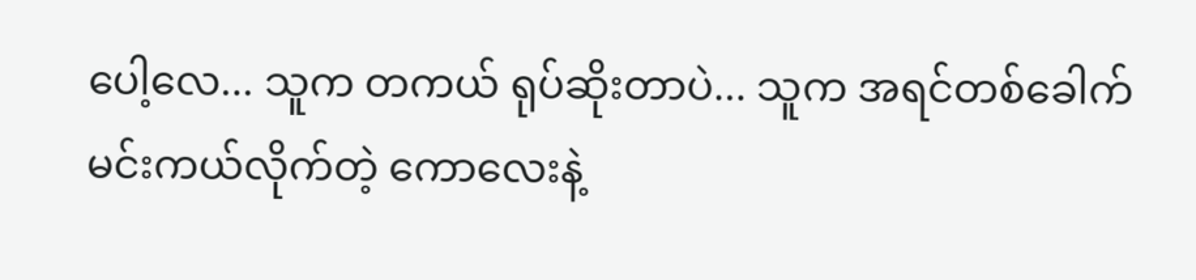ပေါ့လေ... သူက တကယ် ရုပ်ဆိုးတာပဲ... သူက အရင်တစ်ခေါက် မင်းကယ်လိုက်တဲ့ ကောလေးနဲ့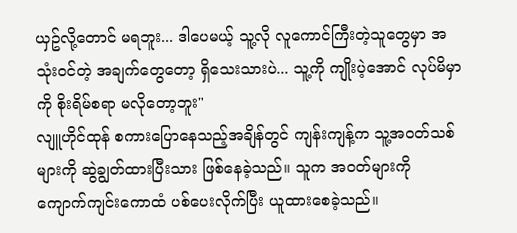ယှဥ်လို့တောင် မရဘူး... ဒါပေမယ့် သူ့လို လူကောင်ကြီးတဲ့သူတွေမှာ အသုံးဝင်တဲ့ အချက်တွေတော့ ရှိသေးသားပဲ... သူ့ကို ကျိုးပဲ့အောင် လုပ်မိမှာကို စိုးရိမ်စရာ မလိုတော့ဘူး"
လျူဟိုင်ထုန် စကားပြောနေသည့်အချိန်တွင် ကျန်းကျန့်က သူ့အဝတ်သစ်များကို ဆွဲချွတ်ထားပြီးသား ဖြစ်နေခဲ့သည်။ သူက အဝတ်များကို ကျောက်ကျင်းကောထံ ပစ်ပေးလိုက်ပြီး ယူထားစေခဲ့သည်။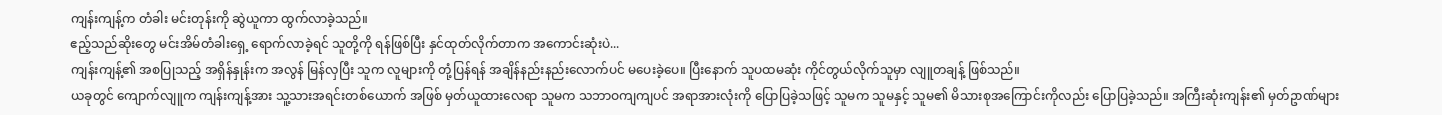ကျန်းကျန့်က တံခါး မင်းတုန်းကို ဆွဲယူကာ ထွက်လာခဲ့သည်။
ဧည့်သည်ဆိုးတွေ မင်းအိမ်တံခါးရှေ့ ရောက်လာခဲ့ရင် သူတို့ကို ရန်ဖြစ်ပြီး နှင်ထုတ်လိုက်တာက အကောင်းဆုံးပဲ...
ကျန်းကျန့်၏ အစပြုသည့် အရှိန်နှုန်းက အလွန် မြန်လှပြီး သူက လူများကို တုံ့ပြန်ရန် အချိန်နည်းနည်းလောက်ပင် မပေးခဲ့ပေ။ ပြီးနောက် သူပထမဆုံး ကိုင်တွယ်လိုက်သူမှာ လျူတချန့် ဖြစ်သည်။
ယခုတွင် ကျောက်လျူက ကျန်းကျန့်အား သူ့သားအရင်းတစ်ယောက် အဖြစ် မှတ်ယူထားလေရာ သူမက သဘာဝကျကျပင် အရာအားလုံးကို ပြောပြခဲ့သဖြင့် သူမက သူမနှင့် သူမ၏ မိသားစုအကြောင်းကိုလည်း ပြောပြခဲ့သည်။ အကြီးဆုံးကျန်း၏ မှတ်ဥာဏ်များ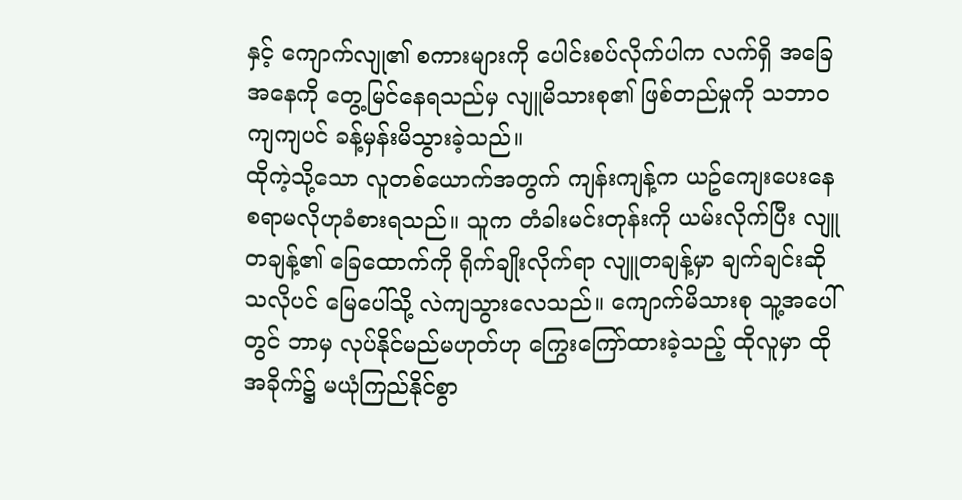နှင့် ကျောက်လျု၏ စကားများကို ပေါင်းစပ်လိုက်ပါက လက်ရှိ အခြေအနေကို တွေ့မြင်နေရသည်မှ လျူမိသားစု၏ ဖြစ်တည်မှုကို သဘာဝကျကျပင် ခန့်မှန်းမိသွားခဲ့သည်။
ထိုကဲ့သို့သော လူတစ်ယောက်အတွက် ကျန်းကျန့်က ယဥ်ကျေးပေးနေစရာမလိုဟုခံစားရသည်။ သူက တံခါးမင်းတုန်းကို ယမ်းလိုက်ပြီး လျူတချန့်၏ ခြေထောက်ကို ရိုက်ချိုးလိုက်ရာ လျူတချန့်မှာ ချက်ချင်းဆိုသလိုပင် မြေပေါ်သို့ လဲကျသွားလေသည်။ ကျောက်မိသားစု သူ့အပေါ်တွင် ဘာမှ လုပ်နိုင်မည်မဟုတ်ဟု ကြွေးကြော်ထားခဲ့သည့် ထိုလူမှာ ထိုအခိုက်၌ မယုံကြည်နိုင်စွာ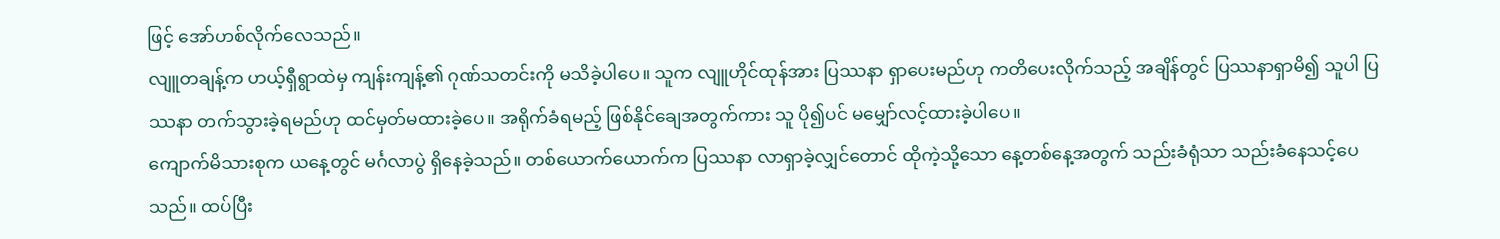ဖြင့် အော်ဟစ်လိုက်လေသည်။
လျူတချန့်က ဟယ့်ရှီရွာထဲမှ ကျန်းကျန့်၏ ဂုဏ်သတင်းကို မသိခဲ့ပါပေ။ သူက လျူဟိုင်ထုန်အား ပြဿနာ ရှာပေးမည်ဟု ကတိပေးလိုက်သည့် အချိန်တွင် ပြဿနာရှာမိ၍ သူပါ ပြဿနာ တက်သွားခဲ့ရမည်ဟု ထင်မှတ်မထားခဲ့ပေ။ အရိုက်ခံရမည့် ဖြစ်နိုင်ချေအတွက်ကား သူ ပို၍ပင် မမျှော်လင့်ထားခဲ့ပါပေ။
ကျောက်မိသားစုက ယနေ့တွင် မင်္ဂလာပွဲ ရှိနေခဲ့သည်။ တစ်ယောက်ယောက်က ပြဿနာ လာရှာခဲ့လျှင်တောင် ထိုကဲ့သို့သော နေ့တစ်နေ့အတွက် သည်းခံရုံသာ သည်းခံနေသင့်ပေသည်။ ထပ်ပြီး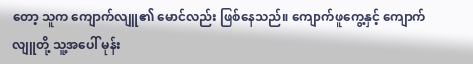တော့ သူက ကျောက်လျူ၏ မောင်လည်း ဖြစ်နေသည်။ ကျောက်ဖူကွေ့နှင့် ကျောက်လျူတို့ သူ့အပေါ် မုန်း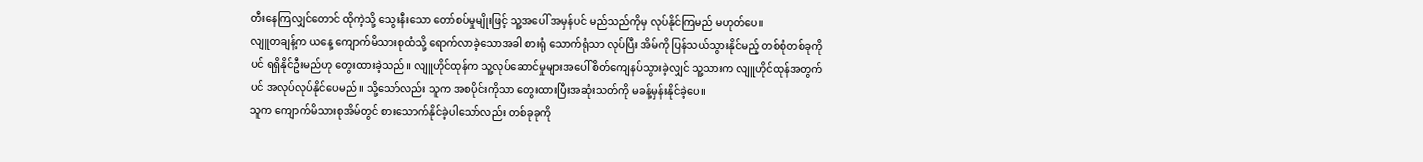တီးနေကြလျှင်တောင် ထိုကဲ့သို့ သွေးနီးသော တော်စပ်မှုမျိုးဖြင့် သူ့အပေါ် အမှန်ပင် မည်သည်ကိုမှ လုပ်နိုင်ကြမည် မဟုတ်ပေ။
လျူတချန့်က ယနေ့ ကျောက်မိသားစုထံသို့ ရောက်လာခဲ့သောအခါ စားရုံ သောက်ရုံသာ လုပ်ပြီး အိမ်ကို ပြန်သယ်သွားနိုင်မည့် တစ်စုံတစ်ခုကိုပင် ရရှိနိုင်ဦးမည်ဟု တွေးထားခဲ့သည်။ လျူဟိုင်ထုန်က သူ့လုပ်ဆောင်မှုများအပေါ် စိတ်ကျေနပ်သွားခဲ့လျှင် သူ့သားက လျူဟိုင်ထုန်အတွက်ပင် အလုပ်လုပ်နိုင်ပေမည်။ သို့သော်လည်း သူက အစပိုင်းကိုသာ တွေးထားပြီးအဆုံးသတ်ကို မခန့်မှန်းနိုင်ခဲ့ပေ။
သူက ကျောက်မိသားစုအိမ်တွင် စားသောက်နိုင်ခဲ့ပါသော်လည်း တစ်ခုခုကို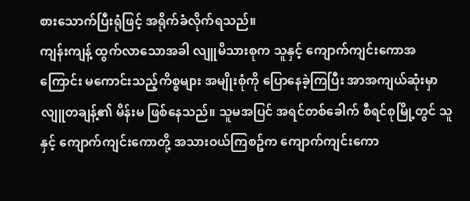စားသောက်ပြီးရုံဖြင့် အရိုက်ခံလိုက်ရသည်။
ကျန်းကျန့် ထွက်လာသောအခါ လျူမိသားစုက သူနှင့် ကျောက်ကျင်းကောအကြောင်း မကောင်းသည့်ကိစ္စများ အမျိုးစုံကို ပြောနေခဲ့ကြပြီး အာအကျယ်ဆုံးမှာ လျူတချန့်၏ မိန်းမ ဖြစ်နေသည်။ သူမအပြင် အရင်တစ်ခေါက် စီရင်စုမြို့တွင် သူနှင့် ကျောက်ကျင်းကောတို့ အသားဝယ်ကြစဥ်က ကျောက်ကျင်းကော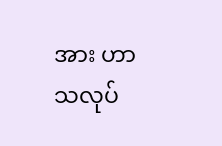အား ဟာသလုပ်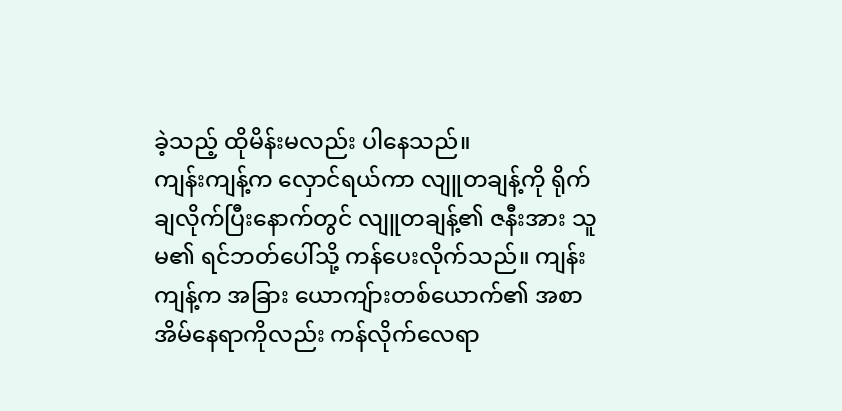ခဲ့သည့် ထိုမိန်းမလည်း ပါနေသည်။
ကျန်းကျန့်က လှောင်ရယ်ကာ လျူတချန့်ကို ရိုက်ချလိုက်ပြီးနောက်တွင် လျူတချန့်၏ ဇနီးအား သူမ၏ ရင်ဘတ်ပေါ်သို့ ကန်ပေးလိုက်သည်။ ကျန်းကျန့်က အခြား ယောကျ်ားတစ်ယောက်၏ အစာအိမ်နေရာကိုလည်း ကန်လိုက်လေရာ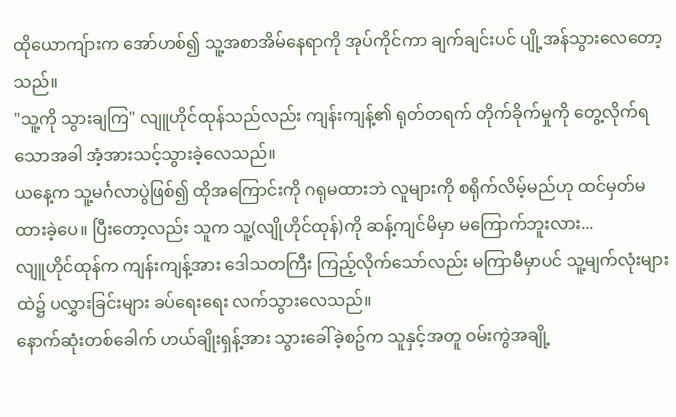ထိုယောကျ်ားက အော်ဟစ်၍ သူ့အစာအိမ်နေရာကို အုပ်ကိုင်ကာ ချက်ချင်းပင် ပျို့အန်သွားလေတော့သည်။
"သူ့ကို သွားချကြ" လျူဟိုင်ထုန်သည်လည်း ကျန်းကျန့်၏ ရုတ်တရက် တိုက်ခိုက်မှုကို တွေ့လိုက်ရသောအခါ အံ့အားသင့်သွားခဲ့လေသည်။
ယနေ့က သူ့မင်္ဂလာပွဲဖြစ်၍ ထိုအကြောင်းကို ဂရုမထားဘဲ လူများကို စရိုက်လိမ့်မည်ဟု ထင်မှတ်မထားခဲ့ပေ။ ပြီးတော့လည်း သူက သူ့(လျိုဟိုင်ထုန်)ကို ဆန့်ကျင်မိမှာ မကြောက်ဘူးလား...
လျူဟိုင်ထုန်က ကျန်းကျန့်အား ဒေါသတကြီး ကြည့်လိုက်သော်လည်း မကြာမီမှာပင် သူ့မျက်လုံးများထဲ၌ ပလွှားခြင်းများ ခပ်ရေးရေး လက်သွားလေသည်။
နောက်ဆုံးတစ်ခေါက် ဟယ်ချိုးရှန့်အား သွားခေါ်ခဲ့စဥ်က သူနှင့်အတူ ဝမ်းကွဲအချို့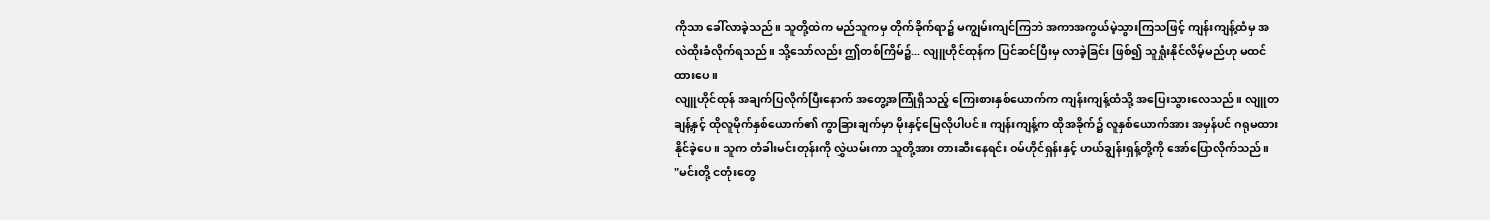ကိုသာ ခေါ်လာခဲ့သည်။ သူတို့ထဲက မည်သူကမှ တိုက်ခိုက်ရာ၌ မကျွမ်းကျင်ကြဘဲ အကာအကွယ်မဲ့သွားကြသဖြင့် ကျန်းကျန့်ထံမှ အလဲထိုးခံလိုက်ရသည်။ သို့သော်လည်း ဤတစ်ကြိမ်၌... လျူဟိုင်ထုန်က ပြင်ဆင်ပြီးမှ လာခဲ့ခြင်း ဖြစ်၍ သူရှုံးနိုင်လိမ့်မည်ဟု မထင်ထားပေ။
လျူဟိုင်ထုန် အချက်ပြလိုက်ပြီးနောက် အတွေ့အကြုံရှိသည့် ကြေးစားနှစ်ယောက်က ကျန်းကျန့်ထံသို့ အပြေးသွားလေသည်။ လျူတချန့်နှင့် ထိုလူမိုက်နှစ်ယောက်၏ ကွာခြားချက်မှာ မိုးနှင့်မြေလိုပါပင်။ ကျန်းကျန့်က ထိုအခိုက်၌ လူနှစ်ယောက်အား အမှန်ပင် ဂရုမထားနိုင်ခဲ့ပေ။ သူက တံခါးမင်းတုန်းကို လွှဲယမ်းကာ သူတို့အား တားဆီးနေရင်း ဝမ်ဟိုင်ရှန်းနှင့် ဟယ်ချွန်းရှန့်တို့ကို အော်ပြောလိုက်သည်။
"မင်းတို့ ငတုံးတွေ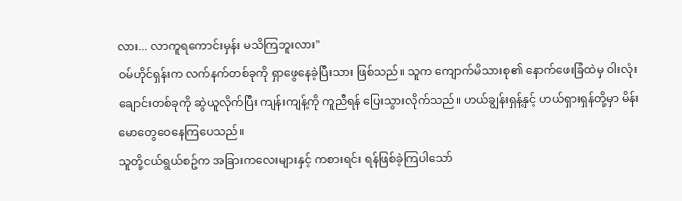လား... လာကူရကောင်းမှန်း မသိကြဘူးလား"
ဝမ်ဟိုင်ရှန်းက လက်နက်တစ်ခုကို ရှာဖွေနေခဲ့ပြီးသား ဖြစ်သည်။ သူက ကျောက်မိသားစု၏ နောက်ဖေးခြံထဲမှ ဝါးလုံးချောင်းတစ်ခုကို ဆွဲယူလိုက်ပြီး ကျန်းကျန့်ကို ကူညီရန် ပြေးသွားလိုက်သည်။ ဟယ်ချွန်းရှန့်နှင့် ဟယ်ရှားရှန်တို့မှာ မိန်းမောတွေဝေနေကြပေသည်။
သူတို့ငယ်ရွယ်စဥ်က အခြားကလေးများနှင့် ကစားရင်း ရန်ဖြစ်ခဲ့ကြပါသော်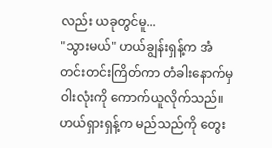လည်း ယခုတွင်မူ...
"သွားမယ်" ဟယ်ချွန်းရှန့်က အံတင်းတင်းကြိတ်ကာ တံခါးနောက်မှ ဝါးလုံးကို ကောက်ယူလိုက်သည်။
ဟယ်ရှားရှန့်က မည်သည်ကို တွေး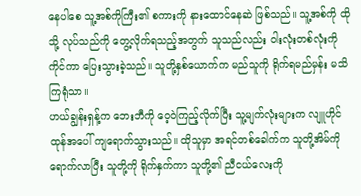နေပါစေ သူ့အစ်ကိုကြီး၏ စကားကို နားထောင်နေဆဲ ဖြစ်သည်။ သူ့အစ်ကို ထိုသို့ လုပ်သည်ကို တွေ့လိုက်ရသည့်အတွက် သူသည်လည်း ဝါးလုံးတစ်လုံးကို ကိုင်ကာ ပြေးသွားခဲ့သည်။ သူတို့နှစ်ယောက်က မည်သူကို ရိုက်ရမည်မှန်း မသိကြရုံသာ။
ဟယ်ချွန်းရှန့်က ဘေးဘီကို ဝေ့ဝဲကြည့်လိုက်ပြီး သူ့မျက်လုံးများက လျူဟိုင်ထုန်အပေါ် ကျရောက်သွားသည်။ ထိုသူမှာ အရင်တစ်ခေါက်က သူတို့အိမ်ကို ရောက်လာပြီး သူတို့ကို ရိုက်နှက်ကာ သူတို့၏ ညီငယ်လေးကို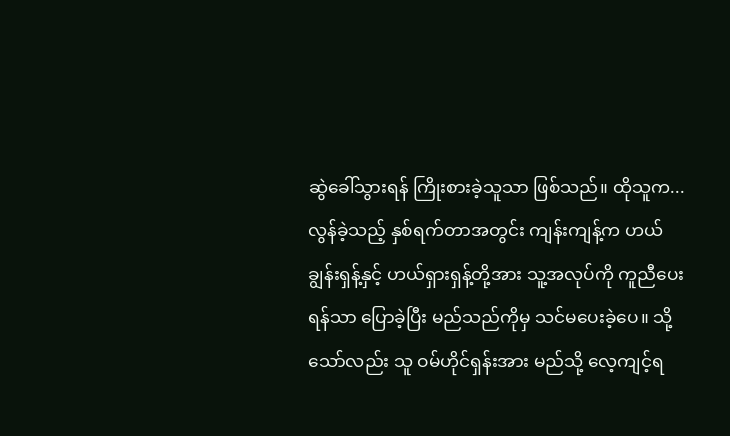ဆွဲခေါ်သွားရန် ကြိုးစားခဲ့သူသာ ဖြစ်သည်။ ထိုသူက...
လွန်ခဲ့သည့် နှစ်ရက်တာအတွင်း ကျန်းကျန့်က ဟယ်ချွန်းရှန့်နှင့် ဟယ်ရှားရှန့်တို့အား သူ့အလုပ်ကို ကူညီပေးရန်သာ ပြောခဲ့ပြီး မည်သည်ကိုမှ သင်မပေးခဲ့ပေ။ သို့သော်လည်း သူ ဝမ်ဟိုင်ရှန်းအား မည်သို့ လေ့ကျင့်ရ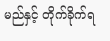မည်နှင့် တိုက်ခိုက်ရ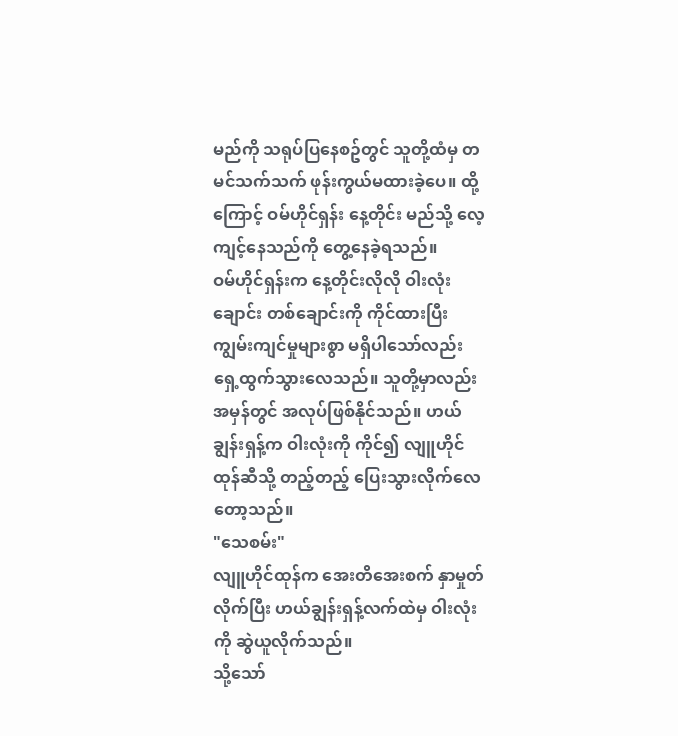မည်ကို သရုပ်ပြနေစဥ်တွင် သူတို့ထံမှ တမင်သက်သက် ဖုန်းကွယ်မထားခဲ့ပေ။ ထို့ကြောင့် ဝမ်ဟိုင်ရှန်း နေ့တိုင်း မည်သို့ လေ့ကျင့်နေသည်ကို တွေ့နေခဲ့ရသည်။
ဝမ်ဟိုင်ရှန်းက နေ့တိုင်းလိုလို ဝါးလုံးချောင်း တစ်ချောင်းကို ကိုင်ထားပြီး ကျွမ်းကျင်မှုများစွာ မရှိပါသော်လည်း ရှေ့ထွက်သွားလေသည်။ သူတို့မှာလည်း အမှန်တွင် အလုပ်ဖြစ်နိုင်သည်။ ဟယ်ချွန်းရှန့်က ဝါးလုံးကို ကိုင်၍ လျူဟိုင်ထုန်ဆီသို့ တည့်တည့် ပြေးသွားလိုက်လေတော့သည်။
"သေစမ်း"
လျူဟိုင်ထုန်က အေးတိအေးစက် နှာမှုတ်လိုက်ပြီး ဟယ်ချွန်းရှန့်လက်ထဲမှ ဝါးလုံးကို ဆွဲယူလိုက်သည်။
သို့သော်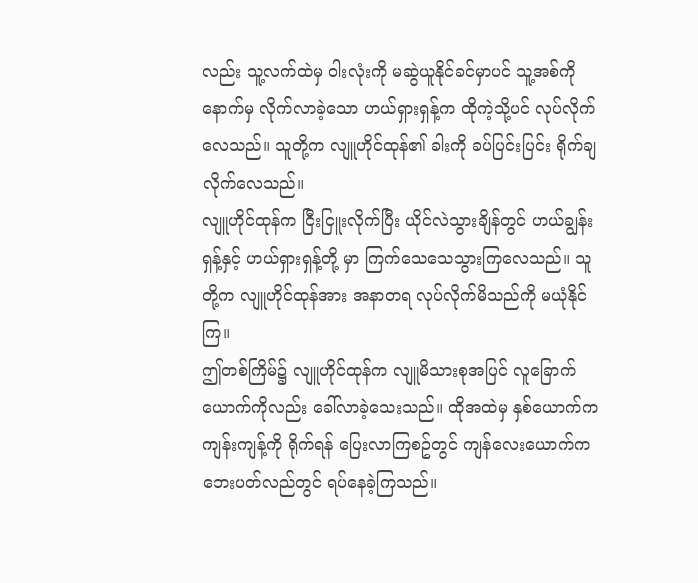လည်း သူ့လက်ထဲမှ ဝါးလုံးကို မဆွဲယူနိုင်ခင်မှာပင် သူ့အစ်ကို နောက်မှ လိုက်လာခဲ့သော ဟယ်ရှားရှန့်က ထိုကဲ့သို့ပင် လုပ်လိုက်လေသည်။ သူတို့က လျူဟိုင်ထုန်၏ ခါးကို ခပ်ပြင်းပြင်း ရိုက်ချလိုက်လေသည်။
လျူဟိုင်ထုန်က ငြီးငြူးလိုက်ပြီး ယိုင်လဲသွားချိန်တွင် ဟယ်ချွန်းရှန့်နှင့် ဟယ်ရှားရှန့်တို့ မှာ ကြက်သေသေသွားကြလေသည်။ သူတို့က လျူဟိုင်ထုန်အား အနာတရ လုပ်လိုက်မိသည်ကို မယုံနိုင်ကြ။
ဤတစ်ကြိမ်၌ လျူဟိုင်ထုန်က လျူမိသားစုအပြင် လူခြောက်ယောက်ကိုလည်း ခေါ်လာခဲ့သေးသည်။ ထိုအထဲမှ နှစ်ယောက်က ကျန်းကျန့်ကို ရိုက်ရန် ပြေးလာကြစဥ်တွင် ကျန်လေးယောက်က ဘေးပတ်လည်တွင် ရပ်နေခဲ့ကြသည်။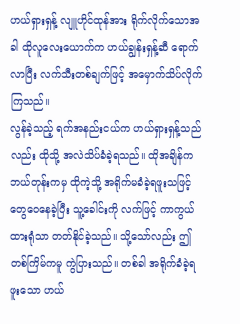ဟယ်ရှားရှန့် လျူဟိုင်ထုန်အား ရိုက်လိုက်သောအခါ ထိုလူလေးယောက်က ဟယ်ချွန်းရှန့်ဆီ ရောက်လာပြီး လက်သီးတစ်ချက်ဖြင့် အမှောက်သိပ်လိုက်ကြသည်။
လွန်ခဲ့သည့် ရက်အနည်းငယ်က ဟယ်ရှားရှန့်သည်လည်း ထိုသို့ အလဲသိပ်ခံခဲ့ရသည်။ ထိုအချိန်က ဘယ်တုန်းကမှ ထိုကဲ့သို့ အရိုက်မခံခဲ့ရဖူးသဖြင့် တွေဝေနေခဲ့ပြီး သူ့ခေါင်းကို လက်ဖြင့် ကာကွယ်ထားရုံသာ တတ်နိုင်ခဲ့သည်။ သို့သော်လည်း ဤတစ်ကြိမ်ကမူ ကွဲပြားသည်။ တစ်ခါ အရိုက်ခံခဲ့ရဖူးသော ဟယ်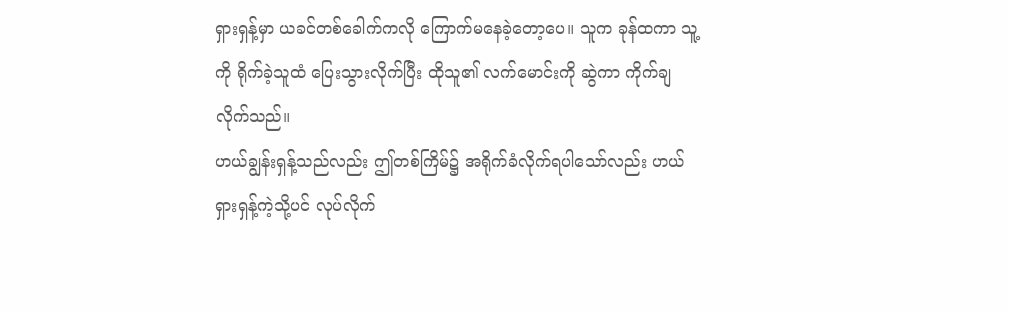ရှားရှန့်မှာ ယခင်တစ်ခေါက်ကလို ကြောက်မနေခဲ့တော့ပေ။ သူက ခုန်ထကာ သူ့ကို ရိုက်ခဲ့သူထံ ပြေးသွားလိုက်ပြီး ထိုသူ၏ လက်မောင်းကို ဆွဲကာ ကိုက်ချလိုက်သည်။
ဟယ်ချွန်းရှန့်သည်လည်း ဤတစ်ကြိမ်၌ အရိုက်ခံလိုက်ရပါသော်လည်း ဟယ်ရှားရှန့်ကဲ့သို့ပင် လုပ်လိုက်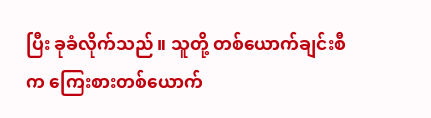ပြီး ခုခံလိုက်သည်။ သူတို့ တစ်ယောက်ချင်းစီက ကြေးစားတစ်ယောက်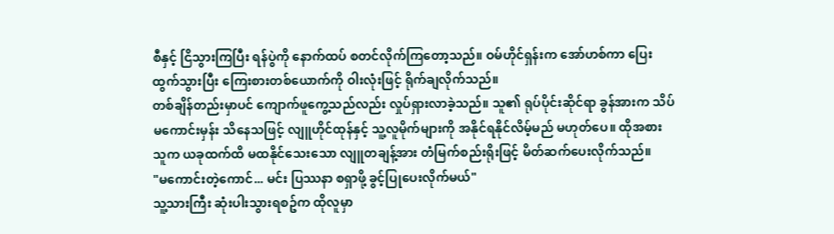စီနှင့် ငြိသွားကြပြီး ရန်ပွဲကို နောက်ထပ် စတင်လိုက်ကြတော့သည်။ ဝမ်ဟိုင်ရှန်းက အော်ဟစ်ကာ ပြေးထွက်သွားပြီး ကြေးစားတစ်ယောက်ကို ဝါးလုံးဖြင့် ရိုက်ချလိုက်သည်။
တစ်ချိန်တည်းမှာပင် ကျောက်ဖူကွေ့သည်လည်း လှုပ်ရှားလာခဲ့သည်။ သူ၏ ရုပ်ပိုင်းဆိုင်ရာ ခွန်အားက သိပ်မကောင်းမှန်း သိနေသဖြင့် လျူဟိုင်ထုန်နှင့် သူ့လူမိုက်များကို အနိုင်ရနိုင်လိမ့်မည် မဟုတ်ပေ။ ထိုအစား သူက ယခုထက်ထိ မထနိုင်သေးသော လျူတချန့်အား တံမြက်စည်းရိုးဖြင့် မိတ်ဆက်ပေးလိုက်သည်။
"မကောင်းတဲ့ကောင်... မင်း ပြဿနာ စရှာဖို့ ခွင့်ပြုပေးလိုက်မယ်"
သူ့သားကြီး ဆုံးပါးသွားရစဥ်က ထိုလူမှာ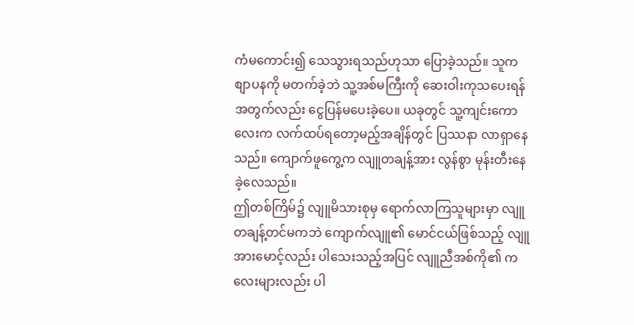ကံမကောင်း၍ သေသွားရသည်ဟုသာ ပြောခဲ့သည်။ သူက စျာပနကို မတက်ခဲ့ဘဲ သူ့အစ်မကြီးကို ဆေးဝါးကုသပေးရန် အတွက်လည်း ငွေပြန်မပေးခဲ့ပေ။ ယခုတွင် သူ့ကျင်းကောလေးက လက်ထပ်ရတော့မည့်အချိန်တွင် ပြဿနာ လာရှာနေသည်။ ကျောက်ဖူကွေ့က လျူတချန့်အား လွန်စွာ မုန်းတီးနေခဲ့လေသည်။
ဤတစ်ကြိမ်၌ လျူမိသားစုမှ ရောက်လာကြသူများမှာ လျူတချန့်တင်မကဘဲ ကျောက်လျူ၏ မောင်ငယ်ဖြစ်သည့် လျူအားမောင့်လည်း ပါသေးသည့်အပြင် လျူညီအစ်ကို၏ ကလေးများလည်း ပါ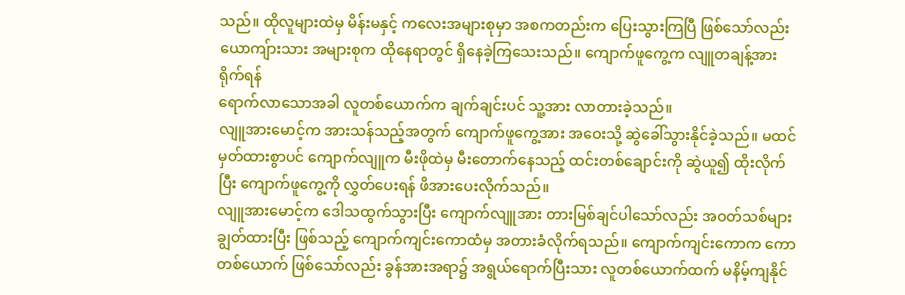သည်။ ထိုလူများထဲမှ မိန်းမနှင့် ကလေးအများစုမှာ အစကတည်းက ပြေးသွားကြပြီ ဖြစ်သော်လည်း ယောကျ်ားသား အများစုက ထိုနေရာတွင် ရှိနေခဲ့ကြသေးသည်။ ကျောက်ဖူကွေ့က လျူတချန့်အား ရိုက်ရန်
ရောက်လာသောအခါ လူတစ်ယောက်က ချက်ချင်းပင် သူ့အား လာတားခဲ့သည်။
လျူအားမောင့်က အားသန်သည့်အတွက် ကျောက်ဖူကွေ့အား အဝေးသို့ ဆွဲခေါ်သွားနိုင်ခဲ့သည်။ မထင်မှတ်ထားစွာပင် ကျောက်လျူက မီးဖိုထဲမှ မီးတောက်နေသည့် ထင်းတစ်ချောင်းကို ဆွဲယူ၍ ထိုးလိုက်ပြီး ကျောက်ဖူကွေ့ကို လွှတ်ပေးရန် ဖိအားပေးလိုက်သည်။
လျူအားမောင့်က ဒေါသထွက်သွားပြီး ကျောက်လျူအား တားမြစ်ချင်ပါသော်လည်း အဝတ်သစ်များ ချွတ်ထားပြီး ဖြစ်သည့် ကျောက်ကျင်းကောထံမှ အတားခံလိုက်ရသည်။ ကျောက်ကျင်းကောက ကောတစ်ယောက် ဖြစ်သော်လည်း ခွန်အားအရာ၌ အရွယ်ရောက်ပြီးသား လူတစ်ယောက်ထက် မနိမ့်ကျနိုင်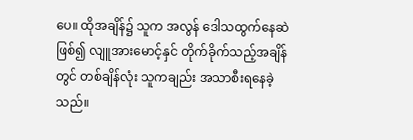ပေ။ ထိုအချိန်၌ သူက အလွန် ဒေါသထွက်နေဆဲ ဖြစ်၍ လျူအားမောင့်နှင် တိုက်ခိုက်သည့်အချိန်တွင် တစ်ချိန်လုံး သူကချည်း အသာစီးရနေခဲ့သည်။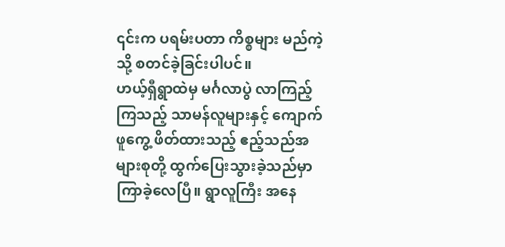၎င်းက ပရမ်းပတာ ကိစ္စများ မည်ကဲ့သို့ စတင်ခဲ့ခြင်းပါပင်။
ဟယ့်ရှီရွာထဲမှ မင်္ဂလာပွဲ လာကြည့်ကြသည့် သာမန်လူများနှင့် ကျောက်ဖူကွေ့ ဖိတ်ထားသည့် ဧည့်သည်အများစုတို့ ထွက်ပြေးသွားခဲ့သည်မှာ ကြာခဲ့လေပြီ။ ရွာလူကြီး အနေ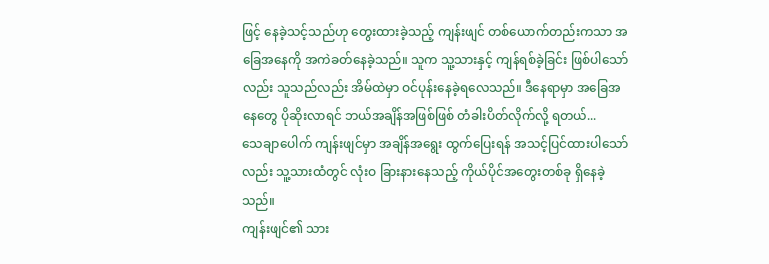ဖြင့် နေခဲ့သင့်သည်ဟု တွေးထားခဲ့သည့် ကျန်းဖျင် တစ်ယောက်တည်းကသာ အခြေအနေကို အကဲခတ်နေခဲ့သည်။ သူက သူ့သားနှင့် ကျန်ရစ်ခဲ့ခြင်း ဖြစ်ပါသော်လည်း သူသည်လည်း အိမ်ထဲမှာ ဝင်ပုန်းနေခဲ့ရလေသည်။ ဒီနေရာမှာ အခြေအနေတွေ ပိုဆိုးလာရင် ဘယ်အချိန်အဖြစ်ဖြစ် တံခါးပိတ်လိုက်လို့ ရတယ်...
သေချာပေါက် ကျန်းဖျင်မှာ အချိန်အရွေး ထွက်ပြေးရန် အသင့်ပြင်ထားပါသော်လည်း သူ့သားထံတွင် လုံးဝ ခြားနားနေသည့် ကိုယ်ပိုင်အတွေးတစ်ခု ရှိနေခဲ့သည်။
ကျန်းဖျင်၏ သား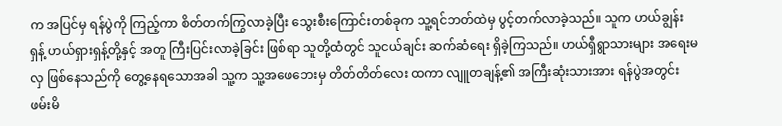က အပြင်မှ ရန်ပွဲကို ကြည့်ကာ စိတ်တက်ကြွလာခဲ့ပြီး သွေးစီးကြောင်းတစ်ခုက သူ့ရင်ဘတ်ထဲမှ ပွင့်တက်လာခဲ့သည်။ သူက ဟယ်ချွန်းရှန့် ဟယ်ရှားရှန့်တို့နှင့် အတူ ကြီးပြင်းလာခဲ့ခြင်း ဖြစ်ရာ သူတို့ထံတွင် သူငယ်ချင်း ဆက်ဆံရေး ရှိခဲ့ကြသည်။ ဟယ်ရှီရွာသားများ အရေးမလှ ဖြစ်နေသည်ကို တွေ့နေရသောအခါ သူ့က သူ့အဖေဘေးမှ တိတ်တိတ်လေး ထကာ လျူတချန့်၏ အကြီးဆုံးသားအား ရန်ပွဲအတွင်း ဖမ်းမိ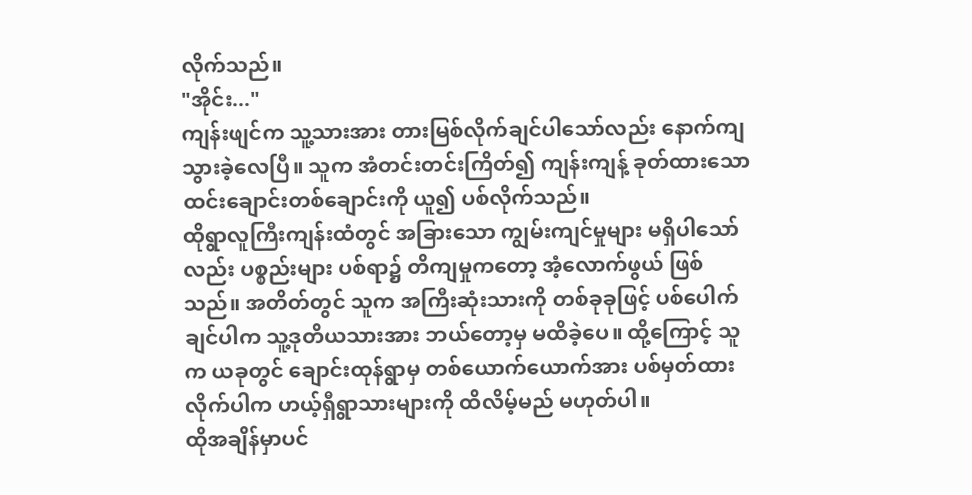လိုက်သည်။
"အိုင်း..."
ကျန်းဖျင်က သူ့သားအား တားမြစ်လိုက်ချင်ပါသော်လည်း နောက်ကျသွားခဲ့လေပြီ။ သူက အံတင်းတင်းကြိတ်၍ ကျန်းကျန့် ခုတ်ထားသော ထင်းချောင်းတစ်ချောင်းကို ယူ၍ ပစ်လိုက်သည်။
ထိုရွာလူကြီးကျန်းထံတွင် အခြားသော ကျွမ်းကျင်မှုများ မရှိပါသော်လည်း ပစ္စည်းများ ပစ်ရာ၌ တိကျမှုကတော့ အံ့လောက်ဖွယ် ဖြစ်သည်။ အတိတ်တွင် သူက အကြီးဆုံးသားကို တစ်ခုခုဖြင့် ပစ်ပေါက်ချင်ပါက သူ့ဒုတိယသားအား ဘယ်တော့မှ မထိခဲ့ပေ။ ထို့ကြောင့် သူက ယခုတွင် ချောင်းထုန်ရွာမှ တစ်ယောက်ယောက်အား ပစ်မှတ်ထားလိုက်ပါက ဟယ့်ရှီရွာသားများကို ထိလိမ့်မည် မဟုတ်ပါ။
ထိုအချိန်မှာပင်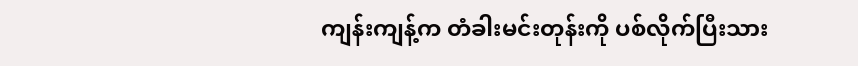ကျန်းကျန့်က တံခါးမင်းတုန်းကို ပစ်လိုက်ပြီးသား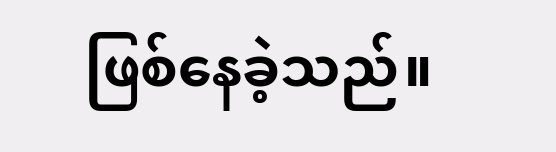ဖြစ်နေခဲ့သည်။